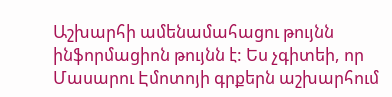Աշխարհի ամենամահացու թույնն ինֆորմացիոն թույնն է: Ես չգիտեի, որ Մասարու Էմոտոյի գրքերն աշխարհում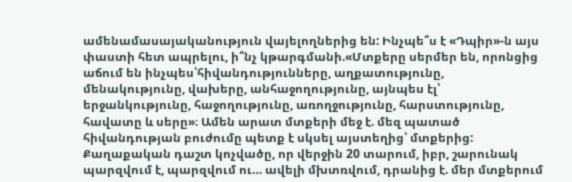ամենամասայականություն վայելողներից են: Ինչպե՞ս է «Դպիր»-ն այս փաստի հետ ապրելու, ի՞նչ կթարգմանի.«Մտքերը սերմեր են, որոնցից աճում են ինչպես՝հիվանդությունները, աղքատությունը, մենակությունը, վախերը, անհաջողությունը, այնպես էլ՝ երջանկությունը, հաջողությունը, առողջությունը, հարստությունը, հավատը և սերը»։ Ամեն արատ մտքերի մեջ է. մեզ պատած հիվանդության բուժումը պետք է սկսել այստեղից՝ մտքերից: Քաղաքական դաշտ կոչվածը, որ վերջին 20 տարում, իբր, շարունակ պարզվում է, պարզվում ու… ավելի մխտռվում, դրանից է. մեր մտքերում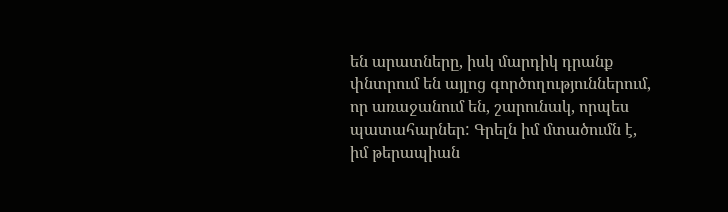են արատները, իսկ մարդիկ դրանք փնտրում են այլոց գործողություններում, որ առաջանում են, շարունակ, որպես պատահարներ: Գրելն իմ մտածումն է, իմ թերապիան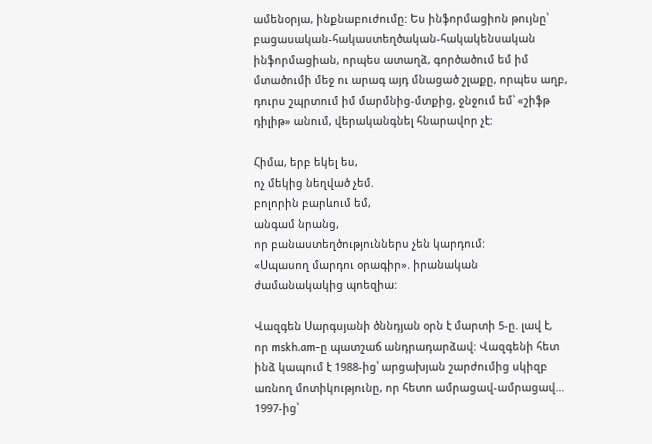ամենօրյա, ինքնաբուժումը: Ես ինֆորմացիոն թույնը՝ բացասական-հակաստեղծական-հակակենսական ինֆորմացիան, որպես ատաղձ, գործածում եմ իմ մտածումի մեջ ու արագ այդ մնացած շլաքը, որպես աղբ, դուրս շպրտում իմ մարմնից-մտքից, ջնջում եմ՝ «շիֆթ դիլիթ» անում, վերականգնել հնարավոր չէ:

Հիմա, երբ եկել ես,
ոչ մեկից նեղված չեմ.
բոլորին բարևում եմ,
անգամ նրանց,
որ բանաստեղծություններս չեն կարդում:
«Սպասող մարդու օրագիր». իրանական ժամանակակից պոեզիա:

Վազգեն Սարգսյանի ծննդյան օրն է մարտի 5-ը. լավ է, որ mskh.am-ը պատշաճ անդրադարձավ: Վազգենի հետ ինձ կապում է 1988-ից՝ արցախյան շարժումից սկիզբ առնող մոտիկությունը, որ հետո ամրացավ-ամրացավ… 1997-ից՝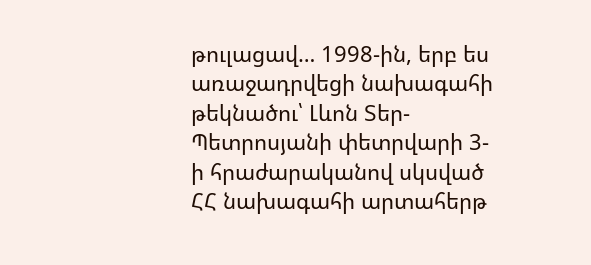թուլացավ… 1998-ին, երբ ես առաջադրվեցի նախագահի թեկնածու՝ Լևոն Տեր-Պետրոսյանի փետրվարի 3-ի հրաժարականով սկսված ՀՀ նախագահի արտահերթ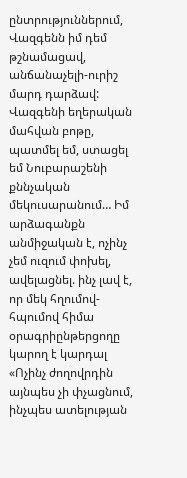ընտրություններում, Վազգենն իմ դեմ թշնամացավ, անճանաչելի-ուրիշ մարդ դարձավ: Վազգենի եղերական մահվան բոթը, պատմել եմ, ստացել եմ Նուբարաշենի քննչական մեկուսարանում… Իմ արձագանքն անմիջական է, ոչինչ չեմ ուզում փոխել, ավելացնել. ինչ լավ է, որ մեկ հղումով-հպումով հիմա օրագրիընթերցողը կարող է կարդալ «Ոչինչ ժողովրդին այնպես չի փչացնում, ինչպես ատելության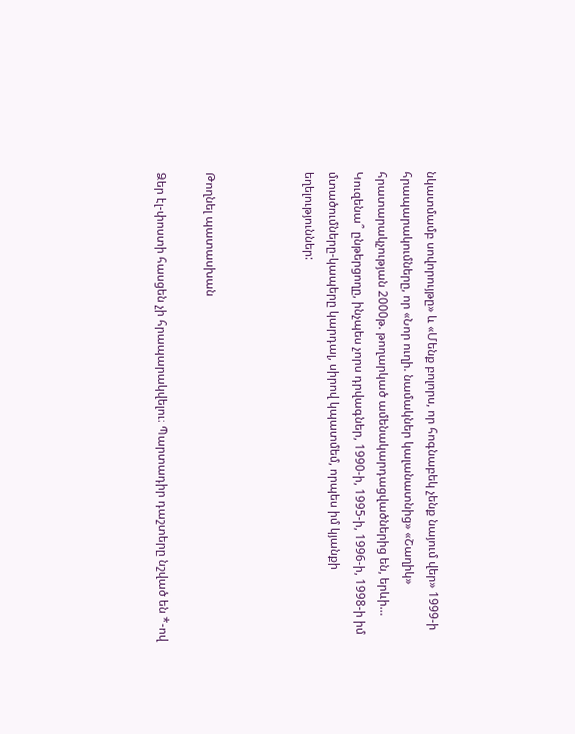նկատմամբ սովորույթը» և «Մենք բոլորս, որ հոգնաբեկ չենք նայում վեր» 1999-ի հրապարակումները, որ «Նոր ուղի. նամակներ կալանատնից» «Շաղիկ» հրատարակչության 2000թ. թողարկած ամենակարդացվածներից են, երևի… Կուզենա՞ ընթերցողը, ինչպես չորս դրվագներ, 1990-ի, 1995-ի, 1996-ի, 1998-ի իմ մտածումները-կապերը կարդալ, սիրով կպատմեմ, որպես իմ կյանքի եղելություններ:



Թողնել պատասխան

Ձեր էլ-փոստի հասցեն չի հրապարակվելու։ Պարտադիր դաշտերը նշված են *-ով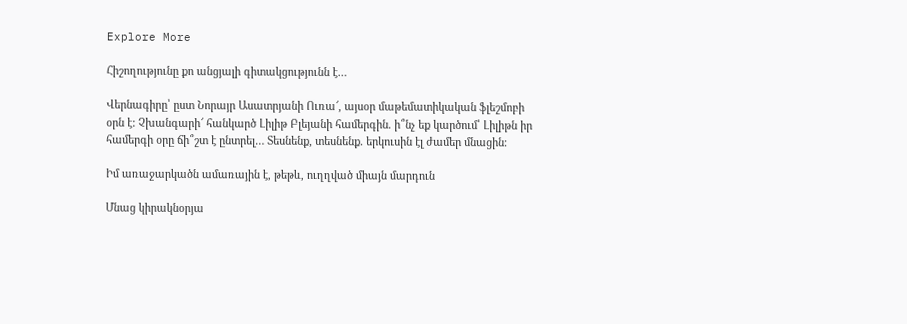Explore More

Հիշողությունը քո անցյալի գիտակցությունն է…

Վերնագիրը՝ ըստ Նորայր Ասատրյանի Ուռա՜, այսօր մաթեմատիկական ֆլեշմոբի օրն է: Չխանգարի՜ հանկարծ Լիլիթ Բլեյանի համերգին. ի՞նչ եք կարծում՝ Լիլիթն իր համերգի օրը ճի՞շտ է ընտրել… Տեսնենք, տեսնենք. երկուսին էլ ժամեր մնացին։

Իմ առաջարկածն ամառային է, թեթև, ուղղված միայն մարդուն

Մնաց կիրակնօրյա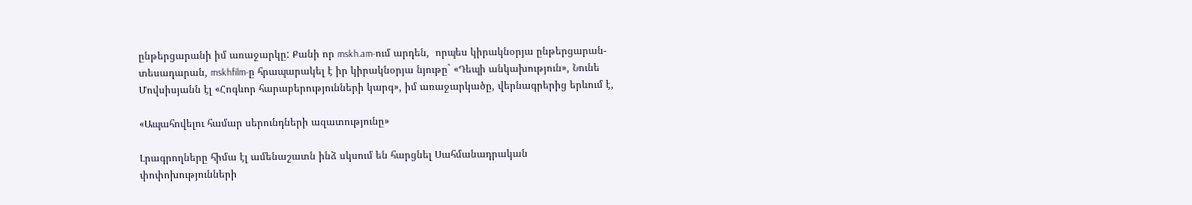ընթերցարանի իմ առաջարկը: Քանի որ mskh.am-ում արդեն,  որպես կիրակնօրյա ընթերցարան-տեսադարան, mskhfilm-ը հրապարակել է իր կիրակնօրյա նյութը` «Դեպի անկախություն», Նունե Մովսիսյանն էլ «Հոգևոր հարաբերությունների կարգ», իմ առաջարկածը, վերնագրերից երևում է,

«Ապահովելու համար սերունդների ազատությունը»

Լրագրողները հիմա էլ ամենաշատն ինձ սկսում են հարցնել Սահմանադրական փոփոխությունների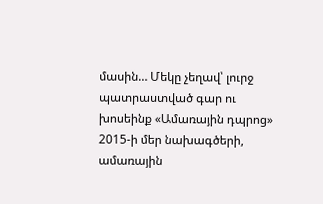մասին… Մեկը չեղավ՝ լուրջ պատրաստված գար ու խոսեինք «Ամառային դպրոց» 2015-ի մեր նախագծերի, ամառային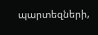պարտեզների,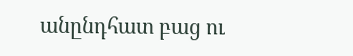անընդհատ բաց ու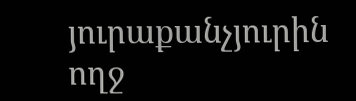յուրաքանչյուրին ողջ